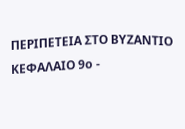ΠΕΡΙΠΕΤΕΙΑ ΣΤΟ ΒΥΖΑΝΤΙΟ ΚΕΦΑΛΑΙΟ 9ο -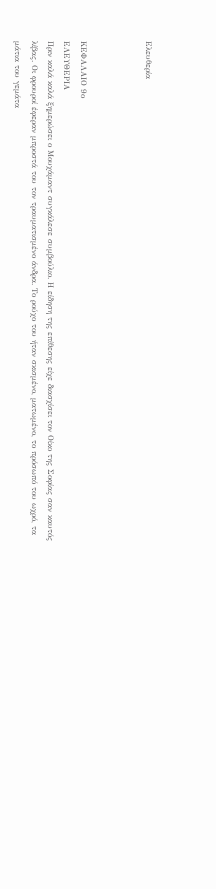Ελευθερία



ΚΕΦΑΛΑΙΟ 9ο
ΕΛΕΥΘΕΡΙΑ
Πριν καλά καλά ξημερώσει ο Μουχάμαντ συγκάλεσε συμβούλιο. Η είδηση της επίθεσης είχε διασχίσει τον Οίκο της Σοφίας σαν καυτός λίβας. Οι φρουροί έφεραν μπροστά του τον τραυματισμένο άνδρα. Το ρούχο του ήταν σκισμένο, ματωμένο, το πρόσωπό του ωχρό, τα μάτια του γεμάτα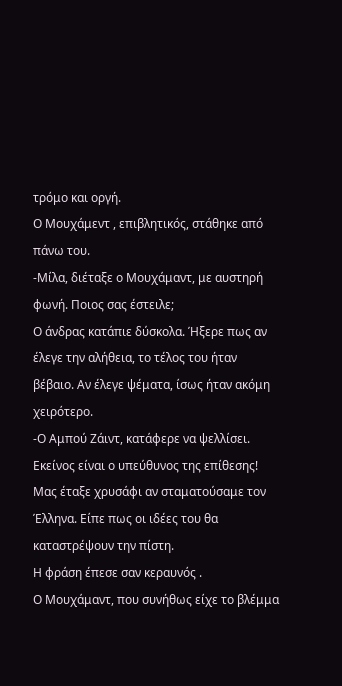τρόμο και οργή.
Ο Μουχάμεντ , επιβλητικός, στάθηκε από πάνω του.
-Μίλα, διέταξε ο Μουχάμαντ, με αυστηρή φωνή. Ποιος σας έστειλε;
Ο άνδρας κατάπιε δύσκολα. Ήξερε πως αν έλεγε την αλήθεια, το τέλος του ήταν βέβαιο. Αν έλεγε ψέματα, ίσως ήταν ακόμη χειρότερο.
-Ο Αμπού Ζάιντ, κατάφερε να ψελλίσει. Εκείνος είναι ο υπεύθυνος της επίθεσης! Μας έταξε χρυσάφι αν σταματούσαμε τον Έλληνα. Είπε πως οι ιδέες του θα καταστρέψουν την πίστη.
Η φράση έπεσε σαν κεραυνός .
Ο Μουχάμαντ, που συνήθως είχε το βλέμμα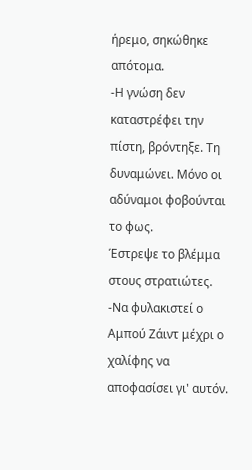ήρεμο, σηκώθηκε απότομα.
-Η γνώση δεν καταστρέφει την πίστη, βρόντηξε. Τη δυναμώνει. Μόνο οι αδύναμοι φοβούνται το φως.
Έστρεψε το βλέμμα στους στρατιώτες.
-Να φυλακιστεί ο Αμπού Ζάιντ μέχρι ο χαλίφης να αποφασίσει γι' αυτόν.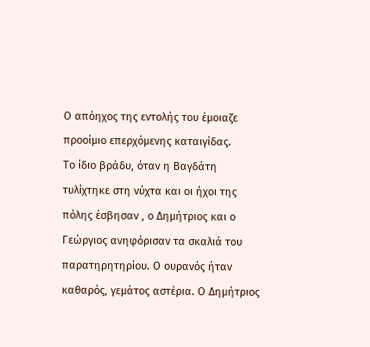Ο απόηχος της εντολής του έμοιαζε προοίμιο επερχόμενης καταιγίδας.
Το ίδιο βράδυ, όταν η Βαγδάτη τυλίχτηκε στη νύχτα και οι ήχοι της πόλης έσβησαν , ο Δημήτριος και ο Γεώργιος ανηφόρισαν τα σκαλιά του παρατηρητηρίου. Ο ουρανός ήταν καθαρός, γεμάτος αστέρια. Ο Δημήτριος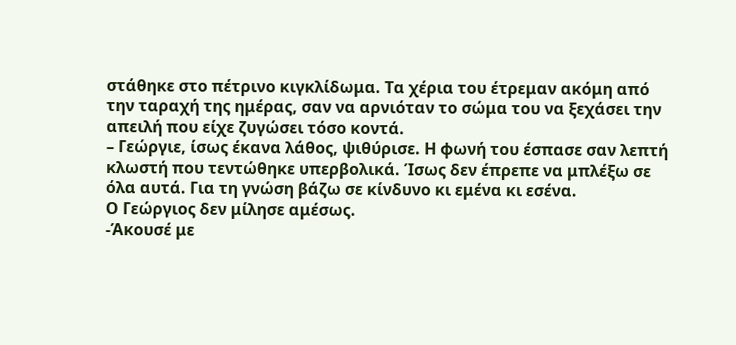στάθηκε στο πέτρινο κιγκλίδωμα. Τα χέρια του έτρεμαν ακόμη από την ταραχή της ημέρας, σαν να αρνιόταν το σώμα του να ξεχάσει την απειλή που είχε ζυγώσει τόσο κοντά.
– Γεώργιε, ίσως έκανα λάθος, ψιθύρισε. Η φωνή του έσπασε σαν λεπτή κλωστή που τεντώθηκε υπερβολικά. Ίσως δεν έπρεπε να μπλέξω σε όλα αυτά. Για τη γνώση βάζω σε κίνδυνο κι εμένα κι εσένα.
Ο Γεώργιος δεν μίλησε αμέσως.
-Άκουσέ με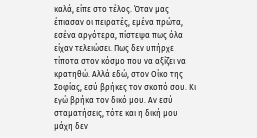καλά, είπε στο τέλος. Όταν μας έπιασαν οι πειρατές, εμένα πρώτα, εσένα αργότερα, πίστεψα πως όλα είχαν τελειώσει. Πως δεν υπήρχε τίποτα στον κόσμο που να αξίζει να κρατηθώ. Αλλά εδώ, στον Οίκο της Σοφίας, εσύ βρήκες τον σκοπό σου. Κι εγώ βρήκα τον δικό μου. Αν εσύ σταματήσεις, τότε και η δική μου μάχη δεν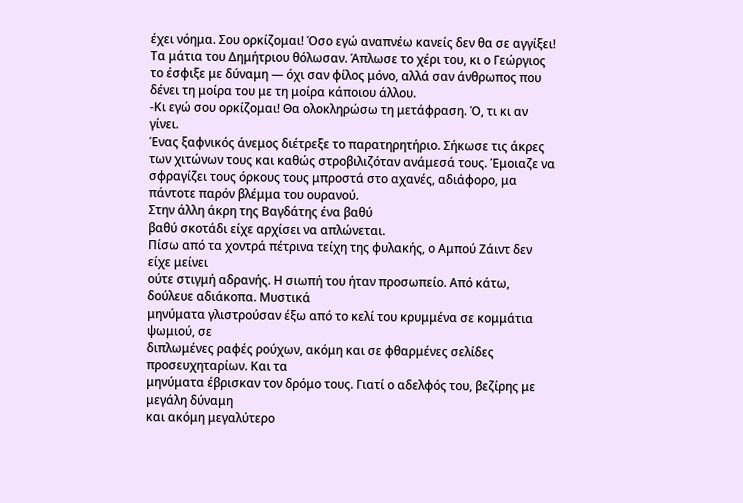έχει νόημα. Σου ορκίζομαι! Όσο εγώ αναπνέω κανείς δεν θα σε αγγίξει!
Τα μάτια του Δημήτριου θόλωσαν. Άπλωσε το χέρι του, κι ο Γεώργιος το έσφιξε με δύναμη — όχι σαν φίλος μόνο, αλλά σαν άνθρωπος που δένει τη μοίρα του με τη μοίρα κάποιου άλλου.
-Κι εγώ σου ορκίζομαι! Θα ολοκληρώσω τη μετάφραση. Ό, τι κι αν γίνει.
Ένας ξαφνικός άνεμος διέτρεξε το παρατηρητήριο. Σήκωσε τις άκρες των χιτώνων τους και καθώς στροβιλιζόταν ανάμεσά τους. Έμοιαζε να σφραγίζει τους όρκους τους μπροστά στο αχανές, αδιάφορο, μα πάντοτε παρόν βλέμμα του ουρανού.
Στην άλλη άκρη της Βαγδάτης ένα βαθύ
βαθύ σκοτάδι είχε αρχίσει να απλώνεται.
Πίσω από τα χοντρά πέτρινα τείχη της φυλακής, ο Αμπού Ζάιντ δεν είχε μείνει
ούτε στιγμή αδρανής. Η σιωπή του ήταν προσωπείο. Από κάτω, δούλευε αδιάκοπα. Μυστικά
μηνύματα γλιστρούσαν έξω από το κελί του κρυμμένα σε κομμάτια ψωμιού, σε
διπλωμένες ραφές ρούχων, ακόμη και σε φθαρμένες σελίδες προσευχηταρίων. Και τα
μηνύματα έβρισκαν τον δρόμο τους. Γιατί ο αδελφός του, βεζίρης με μεγάλη δύναμη
και ακόμη μεγαλύτερο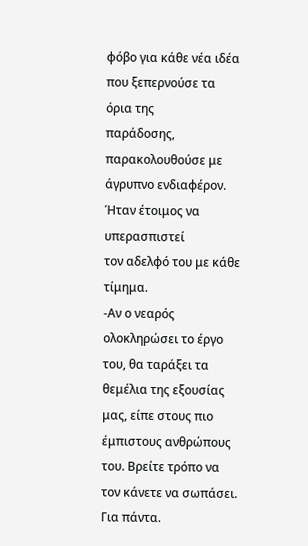φόβο για κάθε νέα ιδέα που ξεπερνούσε τα όρια της
παράδοσης, παρακολουθούσε με άγρυπνο ενδιαφέρον. Ήταν έτοιμος να υπερασπιστεί
τον αδελφό του με κάθε τίμημα.
-Αν ο νεαρός ολοκληρώσει το έργο του, θα ταράξει τα θεμέλια της εξουσίας μας, είπε στους πιο έμπιστους ανθρώπους του. Βρείτε τρόπο να τον κάνετε να σωπάσει. Για πάντα.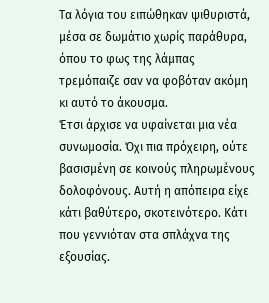Τα λόγια του ειπώθηκαν ψιθυριστά, μέσα σε δωμάτιο χωρίς παράθυρα, όπου το φως της λάμπας τρεμόπαιζε σαν να φοβόταν ακόμη κι αυτό το άκουσμα.
Έτσι άρχισε να υφαίνεται μια νέα συνωμοσία. Όχι πια πρόχειρη, ούτε βασισμένη σε κοινούς πληρωμένους δολοφόνους. Αυτή η απόπειρα είχε κάτι βαθύτερο, σκοτεινότερο. Κάτι που γεννιόταν στα σπλάχνα της εξουσίας.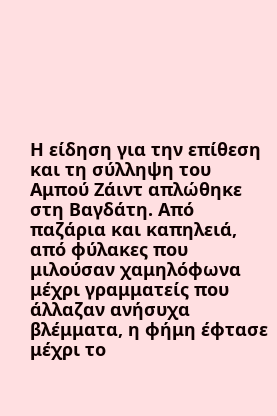Η είδηση για την επίθεση και τη σύλληψη του Αμπού Ζάιντ απλώθηκε στη Βαγδάτη. Από παζάρια και καπηλειά, από φύλακες που μιλούσαν χαμηλόφωνα μέχρι γραμματείς που άλλαζαν ανήσυχα βλέμματα, η φήμη έφτασε μέχρι το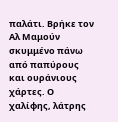παλάτι. Βρήκε τον Αλ Μαμούν σκυμμένο πάνω από παπύρους και ουράνιους χάρτες. Ο χαλίφης, λάτρης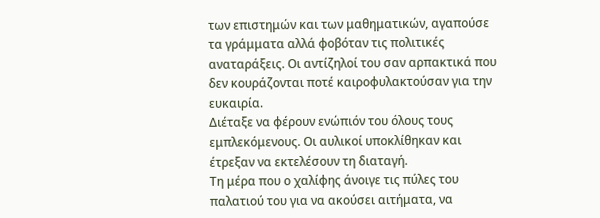των επιστημών και των μαθηματικών, αγαπούσε τα γράμματα αλλά φοβόταν τις πολιτικές αναταράξεις. Οι αντίζηλοί του σαν αρπακτικά που δεν κουράζονται ποτέ καιροφυλακτούσαν για την ευκαιρία.
Διέταξε να φέρουν ενώπιόν του όλους τους εμπλεκόμενους. Οι αυλικοί υποκλίθηκαν και έτρεξαν να εκτελέσουν τη διαταγή.
Τη μέρα που ο χαλίφης άνοιγε τις πύλες του παλατιού του για να ακούσει αιτήματα, να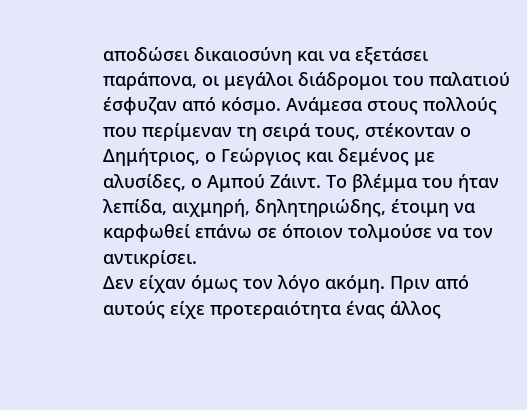αποδώσει δικαιοσύνη και να εξετάσει παράπονα, οι μεγάλοι διάδρομοι του παλατιού έσφυζαν από κόσμο. Ανάμεσα στους πολλούς που περίμεναν τη σειρά τους, στέκονταν ο Δημήτριος, ο Γεώργιος και δεμένος με αλυσίδες, ο Αμπού Ζάιντ. Το βλέμμα του ήταν λεπίδα, αιχμηρή, δηλητηριώδης, έτοιμη να καρφωθεί επάνω σε όποιον τολμούσε να τον αντικρίσει.
Δεν είχαν όμως τον λόγο ακόμη. Πριν από αυτούς είχε προτεραιότητα ένας άλλος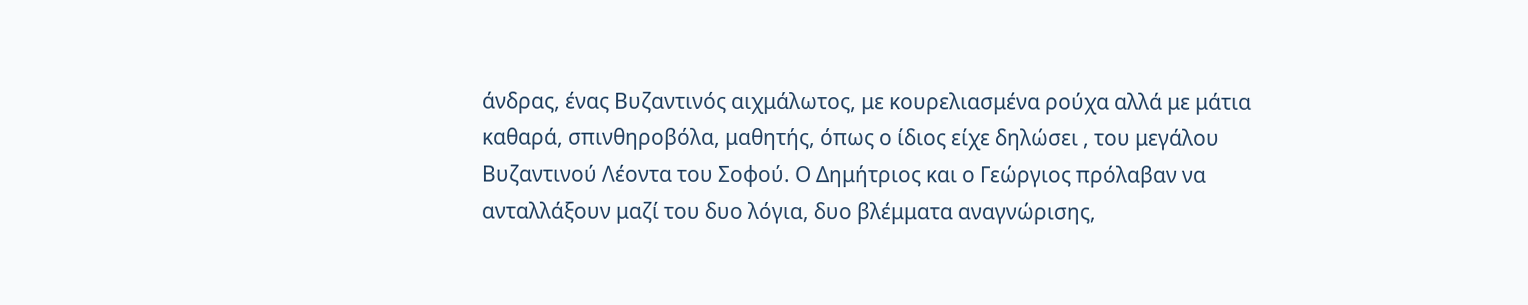άνδρας, ένας Βυζαντινός αιχμάλωτος, με κουρελιασμένα ρούχα αλλά με μάτια καθαρά, σπινθηροβόλα, μαθητής, όπως ο ίδιος είχε δηλώσει , του μεγάλου Βυζαντινού Λέοντα του Σοφού. Ο Δημήτριος και ο Γεώργιος πρόλαβαν να ανταλλάξουν μαζί του δυο λόγια, δυο βλέμματα αναγνώρισης,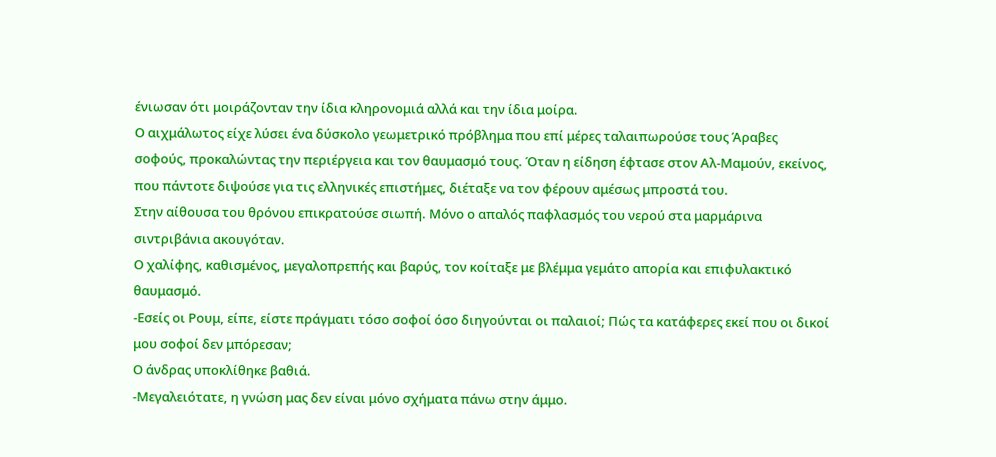ένιωσαν ότι μοιράζονταν την ίδια κληρονομιά αλλά και την ίδια μοίρα.
Ο αιχμάλωτος είχε λύσει ένα δύσκολο γεωμετρικό πρόβλημα που επί μέρες ταλαιπωρούσε τους Άραβες σοφούς, προκαλώντας την περιέργεια και τον θαυμασμό τους. Όταν η είδηση έφτασε στον Αλ-Μαμούν, εκείνος, που πάντοτε διψούσε για τις ελληνικές επιστήμες, διέταξε να τον φέρουν αμέσως μπροστά του.
Στην αίθουσα του θρόνου επικρατούσε σιωπή. Μόνο ο απαλός παφλασμός του νερού στα μαρμάρινα σιντριβάνια ακουγόταν.
Ο χαλίφης, καθισμένος, μεγαλοπρεπής και βαρύς, τον κοίταξε με βλέμμα γεμάτο απορία και επιφυλακτικό θαυμασμό.
-Εσείς οι Ρουμ, είπε, είστε πράγματι τόσο σοφοί όσο διηγούνται οι παλαιοί; Πώς τα κατάφερες εκεί που οι δικοί μου σοφοί δεν μπόρεσαν;
Ο άνδρας υποκλίθηκε βαθιά.
-Μεγαλειότατε, η γνώση μας δεν είναι μόνο σχήματα πάνω στην άμμο.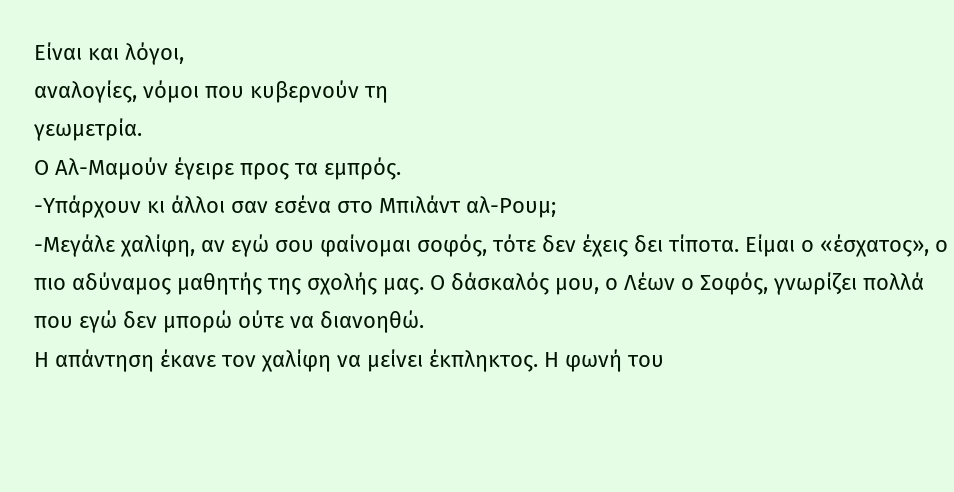Είναι και λόγοι,
αναλογίες, νόμοι που κυβερνούν τη
γεωμετρία.
Ο Αλ-Μαμούν έγειρε προς τα εμπρός.
-Υπάρχουν κι άλλοι σαν εσένα στο Μπιλάντ αλ-Ρουμ;
-Μεγάλε χαλίφη, αν εγώ σου φαίνομαι σοφός, τότε δεν έχεις δει τίποτα. Είμαι ο «έσχατος», ο πιο αδύναμος μαθητής της σχολής μας. Ο δάσκαλός μου, ο Λέων ο Σοφός, γνωρίζει πολλά που εγώ δεν μπορώ ούτε να διανοηθώ.
Η απάντηση έκανε τον χαλίφη να μείνει έκπληκτος. Η φωνή του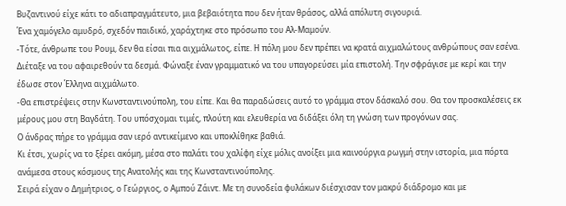Βυζαντινού είχε κάτι το αδιαπραγμάτευτο, μια βεβαιότητα που δεν ήταν θράσος, αλλά απόλυτη σιγουριά.
Ένα χαμόγελο αμυδρό, σχεδόν παιδικό, χαράχτηκε στο πρόσωπο του Αλ-Μαμούν.
-Τότε, άνθρωπε του Ρουμ, δεν θα είσαι πια αιχμάλωτος, είπε. Η πόλη μου δεν πρέπει να κρατά αιχμαλώτους ανθρώπους σαν εσένα.
Διέταξε να του αφαιρεθούν τα δεσμά. Φώναξε έναν γραμματικό να του υπαγορεύσει μία επιστολή. Την σφράγισε με κερί και την έδωσε στον Έλληνα αιχμάλωτο.
-Θα επιστρέψεις στην Κωνσταντινούπολη, του είπε. Και θα παραδώσεις αυτό το γράμμα στον δάσκαλό σου. Θα τον προσκαλέσεις εκ μέρους μου στη Βαγδάτη. Του υπόσχομαι τιμές, πλούτη και ελευθερία να διδάξει όλη τη γνώση των προγόνων σας.
Ο άνδρας πήρε το γράμμα σαν ιερό αντικείμενο και υποκλίθηκε βαθιά.
Κι έτσι, χωρίς να το ξέρει ακόμη, μέσα στο παλάτι του χαλίφη είχε μόλις ανοίξει μια καινούργια ρωγμή στην ιστορία, μια πόρτα ανάμεσα στους κόσμους της Ανατολής και της Κωνσταντινούπολης.
Σειρά είχαν ο Δημήτριος, ο Γεώργιος, ο Αμπού Ζάιντ. Με τη συνοδεία φυλάκων διέσχισαν τον μακρύ διάδρομο και με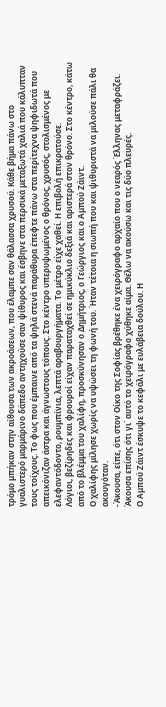τρόμο μπήκαν στην αίθουσα των ακροάσεων, που έλαμπε σαν θάλασσα χρυσού. Κάθε βήμα πάνω στο γυαλιστερό μαρμάρινο δάπεδο αντηχούσε σαν ψίθυρος και έσβηνε στα περσικά μεταξωτά χαλιά που κάλυπταν τους τοίχους. Το φως που έμπαινε από τα ψηλά στενά παράθυρα έπεφτε πάνω στα περίτεχνα ψηφιδωτά που απεικόνιζαν άστρα και άγνωστους τόπους. Στο κέντρο υπερυψωμένος ο θρόνος, χρυσός, στολισμένος με ελεφαντόδοντο, ρουμπίνια, λεπτά αραβουργήματα. Το μέτρο είχε χαθεί. Η επιβολή επικρατούσε.
Λόγιοι, βεζίρηδες και φρουροί είχαν παραταχθεί σε ημικύκλιο δεξιά και αριστερά στον θρόνο. Στο κέντρο, κάτω από το βλέμμα του χαλίφη, προσκύνησαν ο Δημήτριος, ο Γεώργιος και ο Αμπού Ζάιντ.
Ο χαλίφης μίλησε χωρίς να υψώσει τη φωνή του. Ήταν τέτοια η σιωπή που και ψιθυριστά να μιλούσε πάλι θα ακουγόταν.
-Άκουσα, είπε, ότι στον Οίκο της Σοφίας βρέθηκε ένα χειρόγραφο αρχαίο που ο νεαρός Έλληνας μεταφράζει. Άκουσα επίσης ότι γι΄ αυτό το χειρόγραφο χύθηκε αίμα. Θέλω να ακούσω και τις δύο πλευρές.
Ο Αμπού Ζάιντ έσκυψε το κεφάλι με ευλάβεια δούλου. Η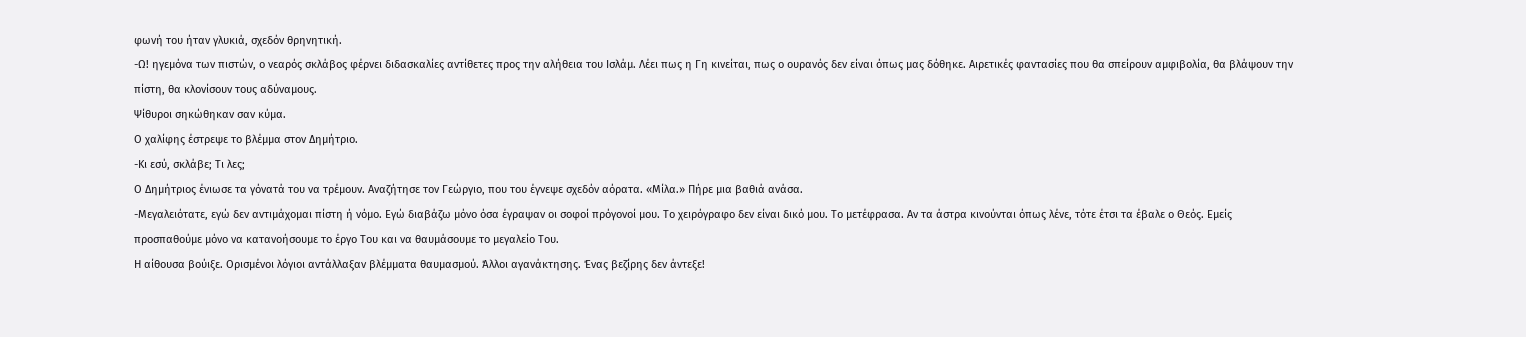φωνή του ήταν γλυκιά, σχεδόν θρηνητική.
-Ω! ηγεμόνα των πιστών, ο νεαρός σκλάβος φέρνει διδασκαλίες αντίθετες προς την αλήθεια του Ισλάμ. Λέει πως η Γη κινείται, πως ο ουρανός δεν είναι όπως μας δόθηκε. Αιρετικές φαντασίες που θα σπείρουν αμφιβολία, θα βλάψουν την πίστη, θα κλονίσουν τους αδύναμους.
Ψίθυροι σηκώθηκαν σαν κύμα.
Ο χαλίφης έστρεψε το βλέμμα στον Δημήτριο.
-Κι εσύ, σκλάβε; Τι λες;
Ο Δημήτριος ένιωσε τα γόνατά του να τρέμουν. Αναζήτησε τον Γεώργιο, που του έγνεψε σχεδόν αόρατα. «Μίλα.» Πήρε μια βαθιά ανάσα.
-Μεγαλειότατε, εγώ δεν αντιμάχομαι πίστη ή νόμο. Εγώ διαβάζω μόνο όσα έγραψαν οι σοφοί πρόγονοί μου. Το χειρόγραφο δεν είναι δικό μου. Το μετέφρασα. Αν τα άστρα κινούνται όπως λένε, τότε έτσι τα έβαλε ο Θεός. Εμείς προσπαθούμε μόνο να κατανοήσουμε το έργο Του και να θαυμάσουμε το μεγαλείο Του.
Η αίθουσα βούιξε. Ορισμένοι λόγιοι αντάλλαξαν βλέμματα θαυμασμού. Άλλοι αγανάκτησης. Ένας βεζίρης δεν άντεξε!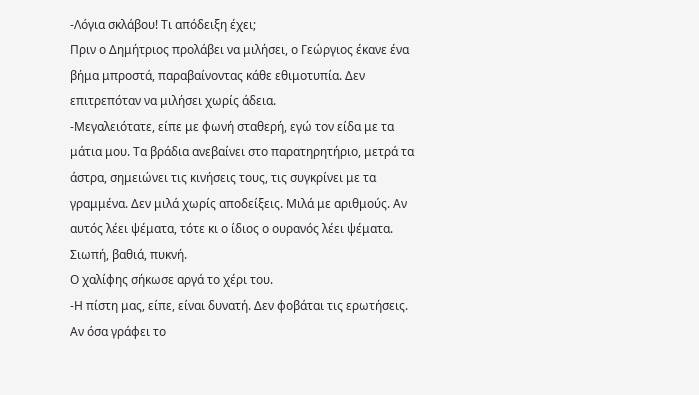-Λόγια σκλάβου! Τι απόδειξη έχει;
Πριν ο Δημήτριος προλάβει να μιλήσει, ο Γεώργιος έκανε ένα βήμα μπροστά, παραβαίνοντας κάθε εθιμοτυπία. Δεν επιτρεπόταν να μιλήσει χωρίς άδεια.
-Μεγαλειότατε, είπε με φωνή σταθερή, εγώ τον είδα με τα μάτια μου. Τα βράδια ανεβαίνει στο παρατηρητήριο, μετρά τα άστρα, σημειώνει τις κινήσεις τους, τις συγκρίνει με τα γραμμένα. Δεν μιλά χωρίς αποδείξεις. Μιλά με αριθμούς. Αν αυτός λέει ψέματα, τότε κι ο ίδιος ο ουρανός λέει ψέματα.
Σιωπή, βαθιά, πυκνή.
Ο χαλίφης σήκωσε αργά το χέρι του.
-Η πίστη μας, είπε, είναι δυνατή. Δεν φοβάται τις ερωτήσεις. Αν όσα γράφει το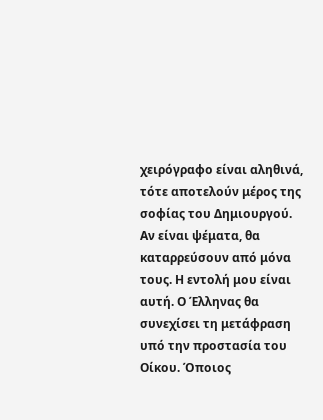χειρόγραφο είναι αληθινά, τότε αποτελούν μέρος της σοφίας του Δημιουργού. Αν είναι ψέματα, θα καταρρεύσουν από μόνα τους. Η εντολή μου είναι αυτή. Ο Έλληνας θα συνεχίσει τη μετάφραση υπό την προστασία του Οίκου. Όποιος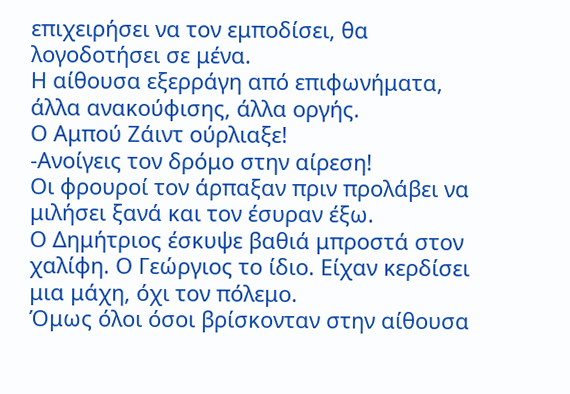επιχειρήσει να τον εμποδίσει, θα λογοδοτήσει σε μένα.
Η αίθουσα εξερράγη από επιφωνήματα, άλλα ανακούφισης, άλλα οργής.
Ο Αμπού Ζάιντ ούρλιαξε!
-Ανοίγεις τον δρόμο στην αίρεση!
Οι φρουροί τον άρπαξαν πριν προλάβει να μιλήσει ξανά και τον έσυραν έξω.
Ο Δημήτριος έσκυψε βαθιά μπροστά στον χαλίφη. Ο Γεώργιος το ίδιο. Είχαν κερδίσει μια μάχη, όχι τον πόλεμο.
Όμως όλοι όσοι βρίσκονταν στην αίθουσα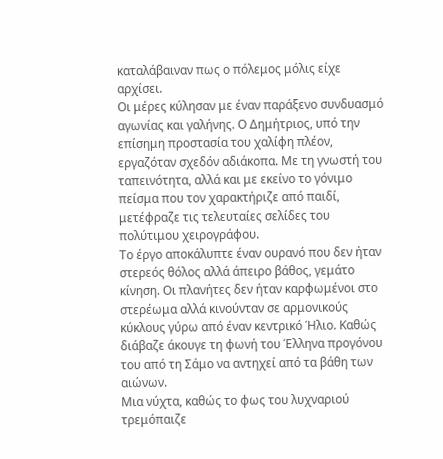καταλάβαιναν πως ο πόλεμος μόλις είχε αρχίσει.
Οι μέρες κύλησαν με έναν παράξενο συνδυασμό αγωνίας και γαλήνης. Ο Δημήτριος, υπό την επίσημη προστασία του χαλίφη πλέον, εργαζόταν σχεδόν αδιάκοπα. Με τη γνωστή του ταπεινότητα, αλλά και με εκείνο το γόνιμο πείσμα που τον χαρακτήριζε από παιδί, μετέφραζε τις τελευταίες σελίδες του πολύτιμου χειρογράφου.
Το έργο αποκάλυπτε έναν ουρανό που δεν ήταν στερεός θόλος αλλά άπειρο βάθος, γεμάτο κίνηση. Οι πλανήτες δεν ήταν καρφωμένοι στο στερέωμα αλλά κινούνταν σε αρμονικούς κύκλους γύρω από έναν κεντρικό Ήλιο. Καθώς διάβαζε άκουγε τη φωνή του Έλληνα προγόνου του από τη Σάμο να αντηχεί από τα βάθη των αιώνων.
Μια νύχτα, καθώς το φως του λυχναριού τρεμόπαιζε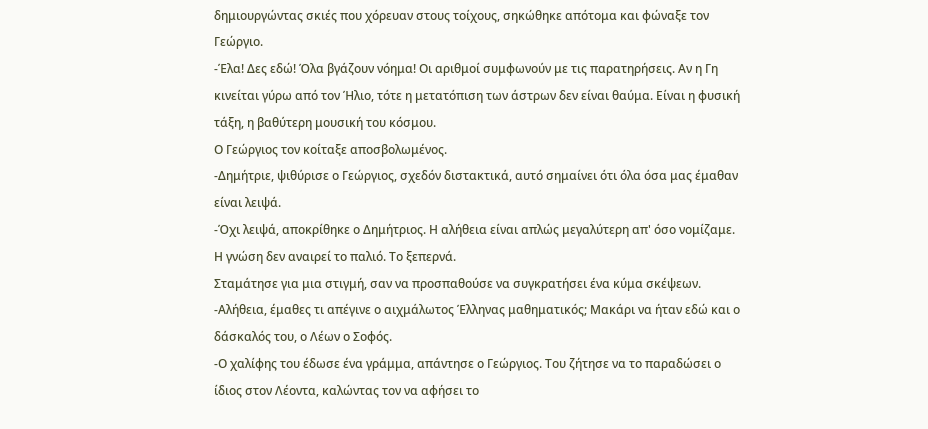δημιουργώντας σκιές που χόρευαν στους τοίχους, σηκώθηκε απότομα και φώναξε τον Γεώργιο.
-Έλα! Δες εδώ! Όλα βγάζουν νόημα! Οι αριθμοί συμφωνούν με τις παρατηρήσεις. Αν η Γη κινείται γύρω από τον Ήλιο, τότε η μετατόπιση των άστρων δεν είναι θαύμα. Είναι η φυσική τάξη, η βαθύτερη μουσική του κόσμου.
Ο Γεώργιος τον κοίταξε αποσβολωμένος.
-Δημήτριε, ψιθύρισε ο Γεώργιος, σχεδόν διστακτικά, αυτό σημαίνει ότι όλα όσα μας έμαθαν είναι λειψά.
-Όχι λειψά, αποκρίθηκε ο Δημήτριος. Η αλήθεια είναι απλώς μεγαλύτερη απ' όσο νομίζαμε. Η γνώση δεν αναιρεί το παλιό. Το ξεπερνά.
Σταμάτησε για μια στιγμή, σαν να προσπαθούσε να συγκρατήσει ένα κύμα σκέψεων. -Αλήθεια, έμαθες τι απέγινε ο αιχμάλωτος Έλληνας μαθηματικός; Μακάρι να ήταν εδώ και ο δάσκαλός του, ο Λέων ο Σοφός.
-Ο χαλίφης του έδωσε ένα γράμμα, απάντησε ο Γεώργιος. Του ζήτησε να το παραδώσει ο ίδιος στον Λέοντα, καλώντας τον να αφήσει το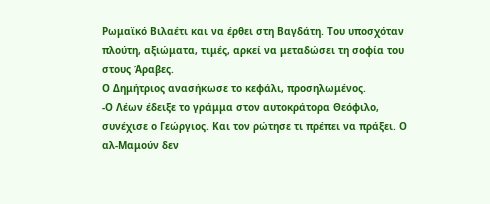Ρωμαϊκό Βιλαέτι και να έρθει στη Βαγδάτη. Του υποσχόταν πλούτη, αξιώματα, τιμές, αρκεί να μεταδώσει τη σοφία του στους Άραβες.
Ο Δημήτριος ανασήκωσε το κεφάλι, προσηλωμένος.
-Ο Λέων έδειξε το γράμμα στον αυτοκράτορα Θεόφιλο, συνέχισε ο Γεώργιος. Και τον ρώτησε τι πρέπει να πράξει. Ο αλ-Μαμούν δεν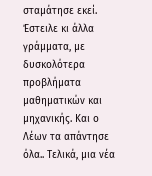σταμάτησε εκεί. Έστειλε κι άλλα γράμματα, με δυσκολότερα προβλήματα μαθηματικών και μηχανικής. Και ο Λέων τα απάντησε όλα.. Τελικά, μια νέα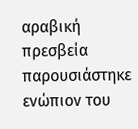αραβική πρεσβεία παρουσιάστηκε ενώπιον του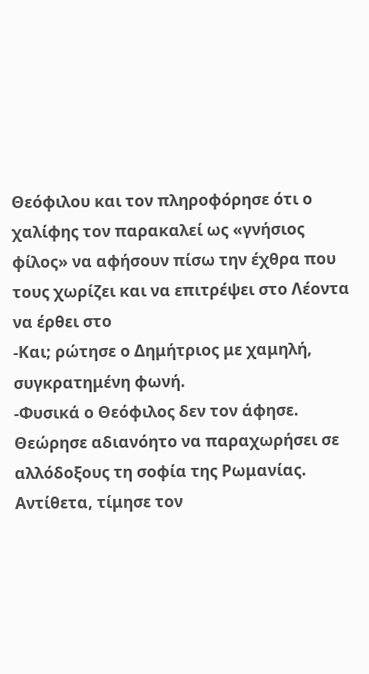Θεόφιλου και τον πληροφόρησε ότι ο χαλίφης τον παρακαλεί ως «γνήσιος φίλος» να αφήσουν πίσω την έχθρα που τους χωρίζει και να επιτρέψει στο Λέοντα να έρθει στο
-Και; ρώτησε ο Δημήτριος με χαμηλή, συγκρατημένη φωνή.
-Φυσικά ο Θεόφιλος δεν τον άφησε. Θεώρησε αδιανόητο να παραχωρήσει σε αλλόδοξους τη σοφία της Ρωμανίας. Αντίθετα, τίμησε τον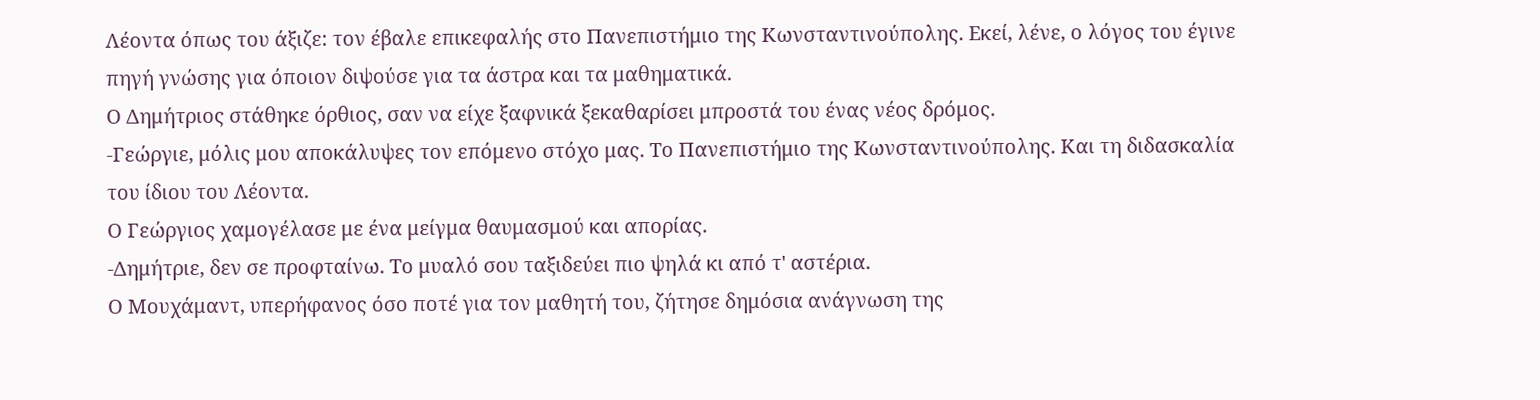Λέοντα όπως του άξιζε: τον έβαλε επικεφαλής στο Πανεπιστήμιο της Κωνσταντινούπολης. Εκεί, λένε, ο λόγος του έγινε πηγή γνώσης για όποιον διψούσε για τα άστρα και τα μαθηματικά.
Ο Δημήτριος στάθηκε όρθιος, σαν να είχε ξαφνικά ξεκαθαρίσει μπροστά του ένας νέος δρόμος.
-Γεώργιε, μόλις μου αποκάλυψες τον επόμενο στόχο μας. Το Πανεπιστήμιο της Κωνσταντινούπολης. Και τη διδασκαλία του ίδιου του Λέοντα.
Ο Γεώργιος χαμογέλασε με ένα μείγμα θαυμασμού και απορίας.
-Δημήτριε, δεν σε προφταίνω. Το μυαλό σου ταξιδεύει πιο ψηλά κι από τ' αστέρια.
Ο Μουχάμαντ, υπερήφανος όσο ποτέ για τον μαθητή του, ζήτησε δημόσια ανάγνωση της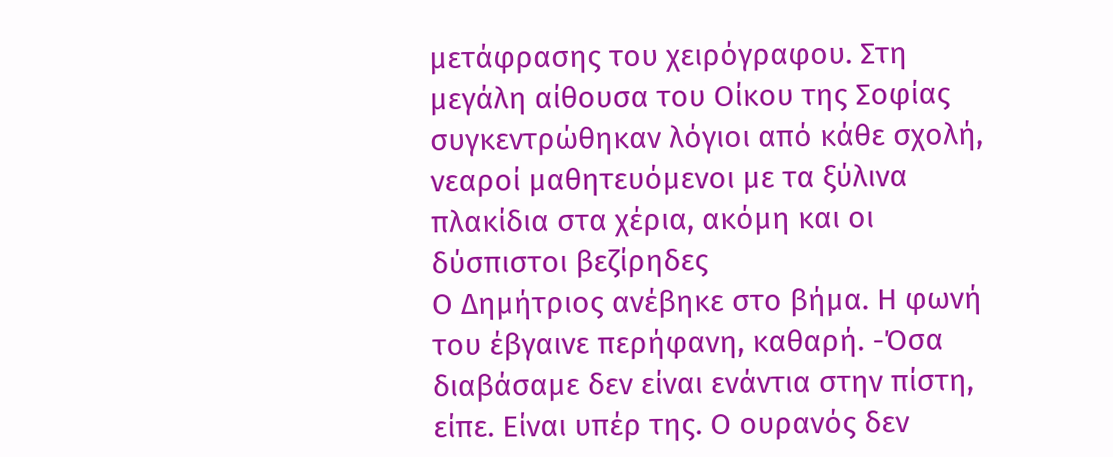μετάφρασης του χειρόγραφου. Στη μεγάλη αίθουσα του Οίκου της Σοφίας συγκεντρώθηκαν λόγιοι από κάθε σχολή, νεαροί μαθητευόμενοι με τα ξύλινα πλακίδια στα χέρια, ακόμη και οι δύσπιστοι βεζίρηδες
Ο Δημήτριος ανέβηκε στο βήμα. Η φωνή του έβγαινε περήφανη, καθαρή. -Όσα διαβάσαμε δεν είναι ενάντια στην πίστη, είπε. Είναι υπέρ της. Ο ουρανός δεν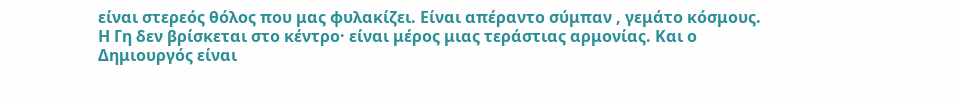είναι στερεός θόλος που μας φυλακίζει. Είναι απέραντο σύμπαν , γεμάτο κόσμους. Η Γη δεν βρίσκεται στο κέντρο· είναι μέρος μιας τεράστιας αρμονίας. Και ο Δημιουργός είναι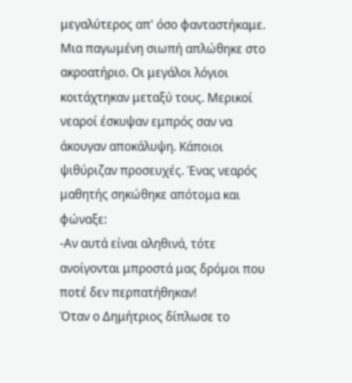μεγαλύτερος απ' όσο φανταστήκαμε.
Μια παγωμένη σιωπή απλώθηκε στο ακροατήριο. Οι μεγάλοι λόγιοι κοιτάχτηκαν μεταξύ τους. Μερικοί νεαροί έσκυψαν εμπρός σαν να άκουγαν αποκάλυψη. Κάποιοι ψιθύριζαν προσευχές. Ένας νεαρός μαθητής σηκώθηκε απότομα και φώναξε:
-Αν αυτά είναι αληθινά, τότε ανοίγονται μπροστά μας δρόμοι που ποτέ δεν περπατήθηκαν!
Όταν ο Δημήτριος δίπλωσε το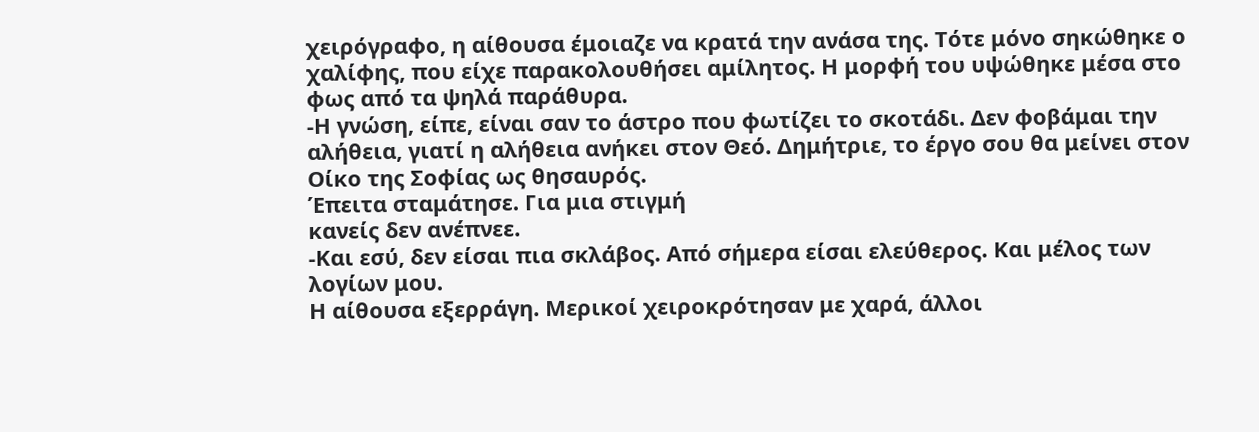χειρόγραφο, η αίθουσα έμοιαζε να κρατά την ανάσα της. Τότε μόνο σηκώθηκε ο χαλίφης, που είχε παρακολουθήσει αμίλητος. Η μορφή του υψώθηκε μέσα στο φως από τα ψηλά παράθυρα.
-Η γνώση, είπε, είναι σαν το άστρο που φωτίζει το σκοτάδι. Δεν φοβάμαι την αλήθεια, γιατί η αλήθεια ανήκει στον Θεό. Δημήτριε, το έργο σου θα μείνει στον Οίκο της Σοφίας ως θησαυρός.
Έπειτα σταμάτησε. Για μια στιγμή
κανείς δεν ανέπνεε.
-Και εσύ, δεν είσαι πια σκλάβος. Από σήμερα είσαι ελεύθερος. Και μέλος των
λογίων μου.
Η αίθουσα εξερράγη. Μερικοί χειροκρότησαν με χαρά, άλλοι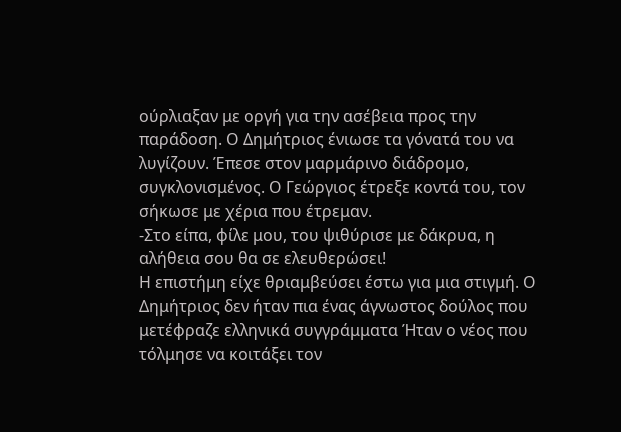ούρλιαξαν με οργή για την ασέβεια προς την παράδοση. Ο Δημήτριος ένιωσε τα γόνατά του να λυγίζουν. Έπεσε στον μαρμάρινο διάδρομο, συγκλονισμένος. Ο Γεώργιος έτρεξε κοντά του, τον σήκωσε με χέρια που έτρεμαν.
-Στο είπα, φίλε μου, του ψιθύρισε με δάκρυα, η αλήθεια σου θα σε ελευθερώσει!
Η επιστήμη είχε θριαμβεύσει έστω για μια στιγμή. Ο Δημήτριος δεν ήταν πια ένας άγνωστος δούλος που μετέφραζε ελληνικά συγγράμματα Ήταν ο νέος που τόλμησε να κοιτάξει τον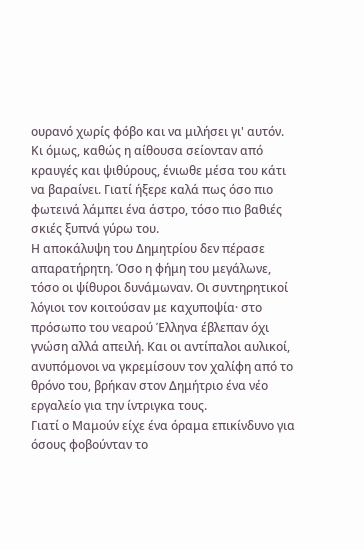ουρανό χωρίς φόβο και να μιλήσει γι' αυτόν.
Κι όμως, καθώς η αίθουσα σείονταν από κραυγές και ψιθύρους, ένιωθε μέσα του κάτι να βαραίνει. Γιατί ήξερε καλά πως όσο πιο φωτεινά λάμπει ένα άστρο, τόσο πιο βαθιές σκιές ξυπνά γύρω του.
Η αποκάλυψη του Δημητρίου δεν πέρασε απαρατήρητη. Όσο η φήμη του μεγάλωνε, τόσο οι ψίθυροι δυνάμωναν. Οι συντηρητικοί λόγιοι τον κοιτούσαν με καχυποψία· στο πρόσωπο του νεαρού Έλληνα έβλεπαν όχι γνώση αλλά απειλή. Και οι αντίπαλοι αυλικοί, ανυπόμονοι να γκρεμίσουν τον χαλίφη από το θρόνο του, βρήκαν στον Δημήτριο ένα νέο εργαλείο για την ίντριγκα τους.
Γιατί ο Μαμούν είχε ένα όραμα επικίνδυνο για όσους φοβούνταν το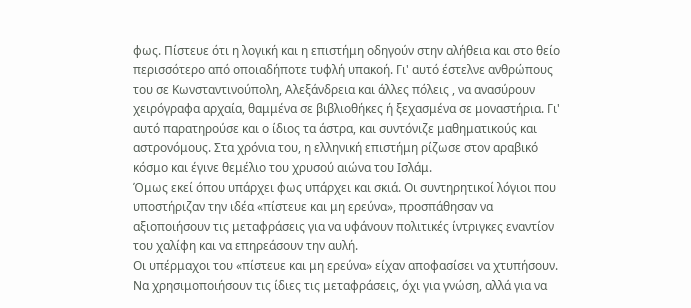φως. Πίστευε ότι η λογική και η επιστήμη οδηγούν στην αλήθεια και στο θείο περισσότερο από οποιαδήποτε τυφλή υπακοή. Γι' αυτό έστελνε ανθρώπους του σε Κωνσταντινούπολη, Αλεξάνδρεια και άλλες πόλεις , να ανασύρουν χειρόγραφα αρχαία, θαμμένα σε βιβλιοθήκες ή ξεχασμένα σε μοναστήρια. Γι' αυτό παρατηρούσε και ο ίδιος τα άστρα, και συντόνιζε μαθηματικούς και αστρονόμους. Στα χρόνια του, η ελληνική επιστήμη ρίζωσε στον αραβικό κόσμο και έγινε θεμέλιο του χρυσού αιώνα του Ισλάμ.
Όμως εκεί όπου υπάρχει φως υπάρχει και σκιά. Οι συντηρητικοί λόγιοι που υποστήριζαν την ιδέα «πίστευε και μη ερεύνα», προσπάθησαν να αξιοποιήσουν τις μεταφράσεις για να υφάνουν πολιτικές ίντριγκες εναντίον του χαλίφη και να επηρεάσουν την αυλή.
Οι υπέρμαχοι του «πίστευε και μη ερεύνα» είχαν αποφασίσει να χτυπήσουν. Να χρησιμοποιήσουν τις ίδιες τις μεταφράσεις, όχι για γνώση, αλλά για να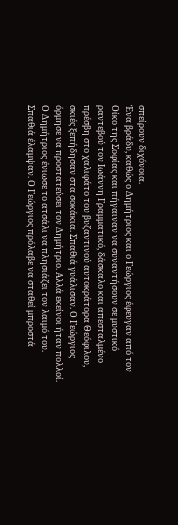σπείρουν διχόνοια.
Ένα βράδυ, καθώς ο Δημήτριος και ο Γεώργιος έφευγαν από τον Οίκο της Σοφίας και πήγαιναν να συναντήσουν σε μυστικό ραντεβού τον Ιωάννη Γραμματικό, δάσκαλο και απεσταλμένο πρέσβη στο χαλιφάτο του βυζαντινού αυτοκράτορα Θεόφιλου, σκιές ξεπήδησαν στα σοκάκια. Σπαθιά γυάλισαν. Ο Γεώργιος όρμησε να προστατεύσει τον Δημήτριο. Αλλά εκείνοι ήταν πολλοί. Ο Δημήτριος ένιωσε το ατσάλι να πλησιάζει τον λαιμό του.
Σπαθιά έλαμψαν. Ο Γεώργιος πρόλαβε να σταθεί μπροστά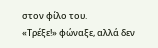στον φίλο του.
«Τρέξε!» φώναξε, αλλά δεν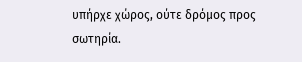υπήρχε χώρος, ούτε δρόμος προς σωτηρία.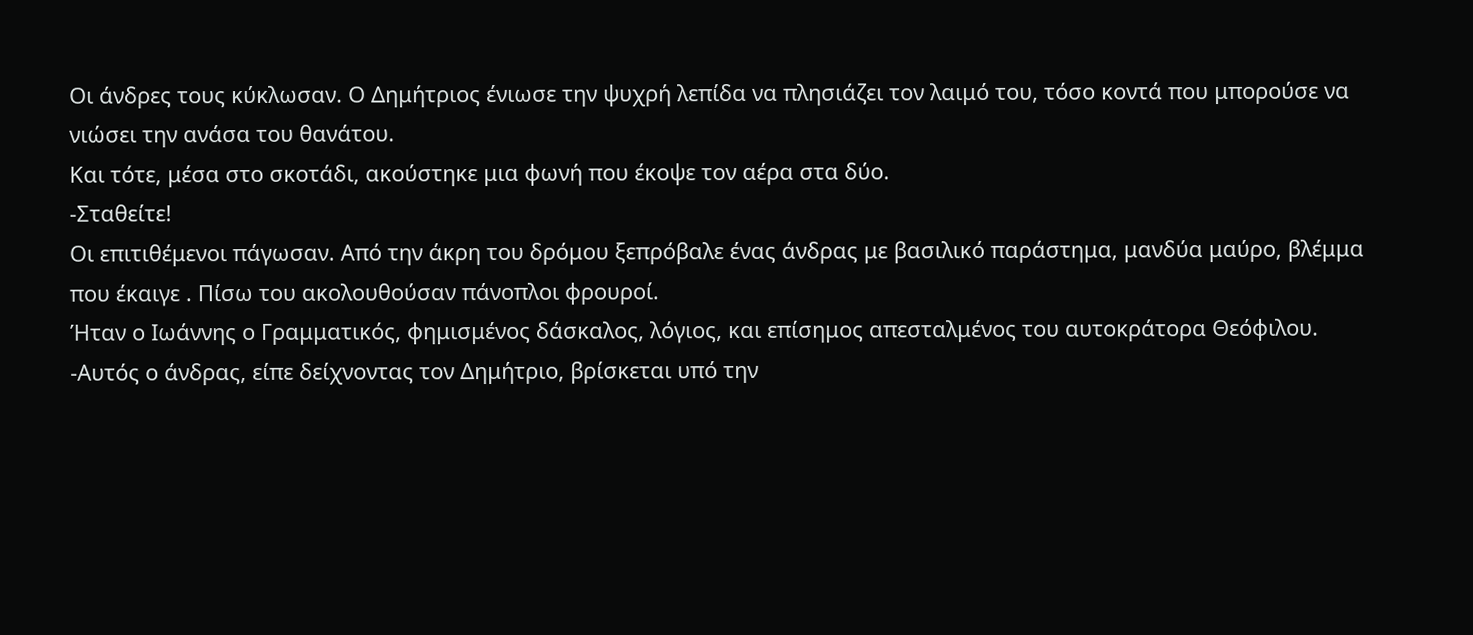Οι άνδρες τους κύκλωσαν. Ο Δημήτριος ένιωσε την ψυχρή λεπίδα να πλησιάζει τον λαιμό του, τόσο κοντά που μπορούσε να νιώσει την ανάσα του θανάτου.
Και τότε, μέσα στο σκοτάδι, ακούστηκε μια φωνή που έκοψε τον αέρα στα δύο.
-Σταθείτε!
Οι επιτιθέμενοι πάγωσαν. Από την άκρη του δρόμου ξεπρόβαλε ένας άνδρας με βασιλικό παράστημα, μανδύα μαύρο, βλέμμα που έκαιγε . Πίσω του ακολουθούσαν πάνοπλοι φρουροί.
Ήταν ο Ιωάννης ο Γραμματικός, φημισμένος δάσκαλος, λόγιος, και επίσημος απεσταλμένος του αυτοκράτορα Θεόφιλου.
-Αυτός ο άνδρας, είπε δείχνοντας τον Δημήτριο, βρίσκεται υπό την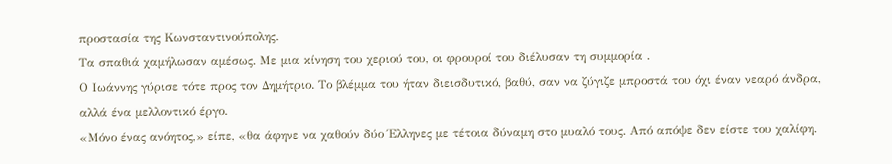προστασία της Κωνσταντινούπολης.
Τα σπαθιά χαμήλωσαν αμέσως. Με μια κίνηση του χεριού του, οι φρουροί του διέλυσαν τη συμμορία .
Ο Ιωάννης γύρισε τότε προς τον Δημήτριο. Το βλέμμα του ήταν διεισδυτικό, βαθύ, σαν να ζύγιζε μπροστά του όχι έναν νεαρό άνδρα, αλλά ένα μελλοντικό έργο.
«Μόνο ένας ανόητος,» είπε, «θα άφηνε να χαθούν δύο Έλληνες με τέτοια δύναμη στο μυαλό τους. Από απόψε δεν είστε του χαλίφη.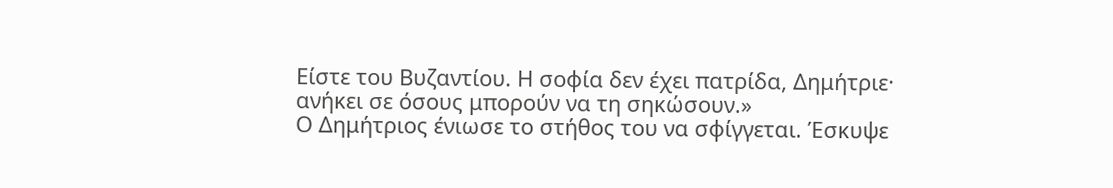Είστε του Βυζαντίου. Η σοφία δεν έχει πατρίδα, Δημήτριε· ανήκει σε όσους μπορούν να τη σηκώσουν.»
Ο Δημήτριος ένιωσε το στήθος του να σφίγγεται. Έσκυψε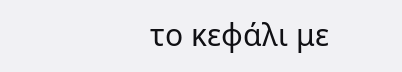το κεφάλι με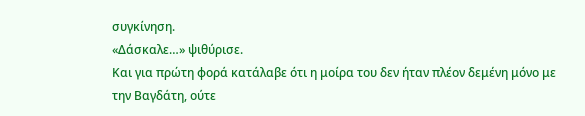συγκίνηση.
«Δάσκαλε…» ψιθύρισε.
Και για πρώτη φορά κατάλαβε ότι η μοίρα του δεν ήταν πλέον δεμένη μόνο με την Βαγδάτη, ούτε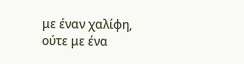με έναν χαλίφη, ούτε με ένα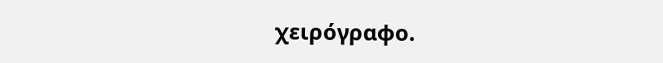χειρόγραφο.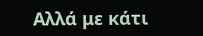Αλλά με κάτι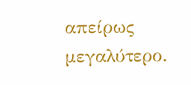απείρως μεγαλύτερο.